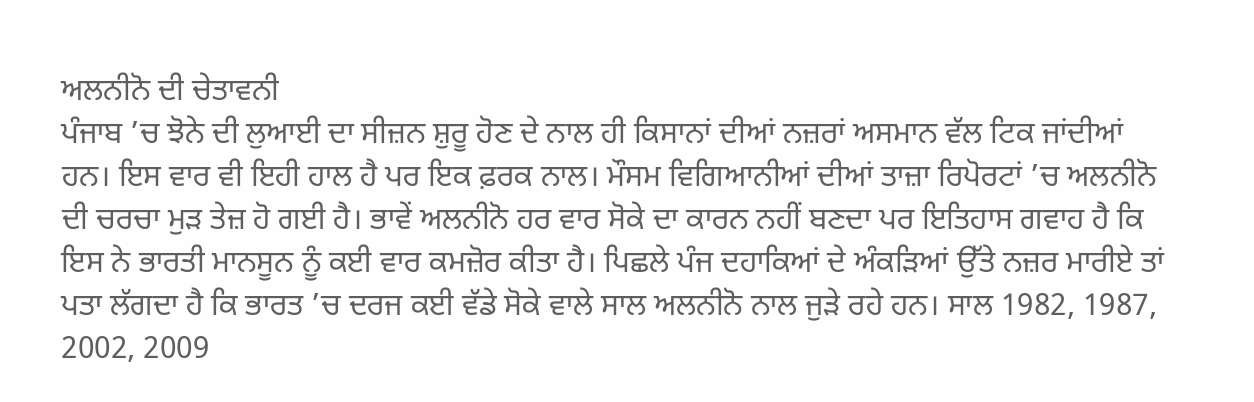ਅਲਨੀਨੋ ਦੀ ਚੇਤਾਵਨੀ
ਪੰਜਾਬ ’ਚ ਝੋਨੇ ਦੀ ਲੁਆਈ ਦਾ ਸੀਜ਼ਨ ਸ਼ੁਰੂ ਹੋਣ ਦੇ ਨਾਲ ਹੀ ਕਿਸਾਨਾਂ ਦੀਆਂ ਨਜ਼ਰਾਂ ਅਸਮਾਨ ਵੱਲ ਟਿਕ ਜਾਂਦੀਆਂ ਹਨ। ਇਸ ਵਾਰ ਵੀ ਇਹੀ ਹਾਲ ਹੈ ਪਰ ਇਕ ਫ਼ਰਕ ਨਾਲ। ਮੌਸਮ ਵਿਗਿਆਨੀਆਂ ਦੀਆਂ ਤਾਜ਼ਾ ਰਿਪੋਰਟਾਂ ’ਚ ਅਲਨੀਨੋ ਦੀ ਚਰਚਾ ਮੁੜ ਤੇਜ਼ ਹੋ ਗਈ ਹੈ। ਭਾਵੇਂ ਅਲਨੀਨੋ ਹਰ ਵਾਰ ਸੋਕੇ ਦਾ ਕਾਰਨ ਨਹੀਂ ਬਣਦਾ ਪਰ ਇਤਿਹਾਸ ਗਵਾਹ ਹੈ ਕਿ ਇਸ ਨੇ ਭਾਰਤੀ ਮਾਨਸੂਨ ਨੂੰ ਕਈ ਵਾਰ ਕਮਜ਼ੋਰ ਕੀਤਾ ਹੈ। ਪਿਛਲੇ ਪੰਜ ਦਹਾਕਿਆਂ ਦੇ ਅੰਕੜਿਆਂ ਉੱਤੇ ਨਜ਼ਰ ਮਾਰੀਏ ਤਾਂ ਪਤਾ ਲੱਗਦਾ ਹੈ ਕਿ ਭਾਰਤ ’ਚ ਦਰਜ ਕਈ ਵੱਡੇ ਸੋਕੇ ਵਾਲੇ ਸਾਲ ਅਲਨੀਨੋ ਨਾਲ ਜੁੜੇ ਰਹੇ ਹਨ। ਸਾਲ 1982, 1987, 2002, 2009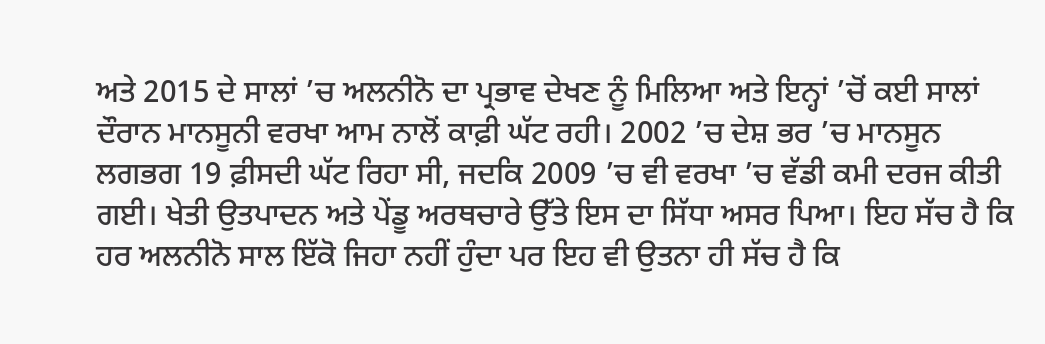ਅਤੇ 2015 ਦੇ ਸਾਲਾਂ ’ਚ ਅਲਨੀਨੋ ਦਾ ਪ੍ਰਭਾਵ ਦੇਖਣ ਨੂੰ ਮਿਲਿਆ ਅਤੇ ਇਨ੍ਹਾਂ ’ਚੋਂ ਕਈ ਸਾਲਾਂ ਦੌਰਾਨ ਮਾਨਸੂਨੀ ਵਰਖਾ ਆਮ ਨਾਲੋਂ ਕਾਫ਼ੀ ਘੱਟ ਰਹੀ। 2002 ’ਚ ਦੇਸ਼ ਭਰ ’ਚ ਮਾਨਸੂਨ ਲਗਭਗ 19 ਫ਼ੀਸਦੀ ਘੱਟ ਰਿਹਾ ਸੀ, ਜਦਕਿ 2009 ’ਚ ਵੀ ਵਰਖਾ ’ਚ ਵੱਡੀ ਕਮੀ ਦਰਜ ਕੀਤੀ ਗਈ। ਖੇਤੀ ਉਤਪਾਦਨ ਅਤੇ ਪੇਂਡੂ ਅਰਥਚਾਰੇ ਉੱਤੇ ਇਸ ਦਾ ਸਿੱਧਾ ਅਸਰ ਪਿਆ। ਇਹ ਸੱਚ ਹੈ ਕਿ ਹਰ ਅਲਨੀਨੋ ਸਾਲ ਇੱਕੋ ਜਿਹਾ ਨਹੀਂ ਹੁੰਦਾ ਪਰ ਇਹ ਵੀ ਉਤਨਾ ਹੀ ਸੱਚ ਹੈ ਕਿ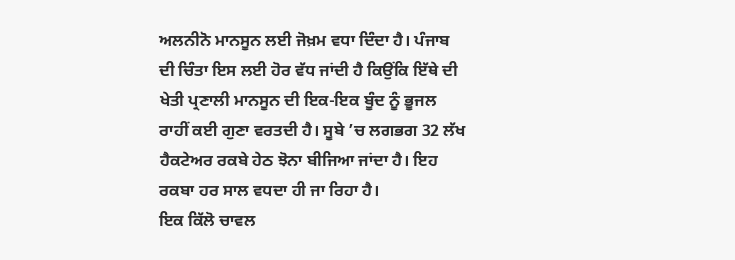ਅਲਨੀਨੋ ਮਾਨਸੂਨ ਲਈ ਜੋਖ਼ਮ ਵਧਾ ਦਿੰਦਾ ਹੈ। ਪੰਜਾਬ ਦੀ ਚਿੰਤਾ ਇਸ ਲਈ ਹੋਰ ਵੱਧ ਜਾਂਦੀ ਹੈ ਕਿਉਂਕਿ ਇੱਥੇ ਦੀ ਖੇਤੀ ਪ੍ਰਣਾਲੀ ਮਾਨਸੂਨ ਦੀ ਇਕ-ਇਕ ਬੂੰਦ ਨੂੰ ਭੂਜਲ ਰਾਹੀਂ ਕਈ ਗੁਣਾ ਵਰਤਦੀ ਹੈ। ਸੂਬੇ ’ਚ ਲਗਭਗ 32 ਲੱਖ ਹੈਕਟੇਅਰ ਰਕਬੇ ਹੇਠ ਝੋਨਾ ਬੀਜਿਆ ਜਾਂਦਾ ਹੈ। ਇਹ ਰਕਬਾ ਹਰ ਸਾਲ ਵਧਦਾ ਹੀ ਜਾ ਰਿਹਾ ਹੈ।
ਇਕ ਕਿੱਲੋ ਚਾਵਲ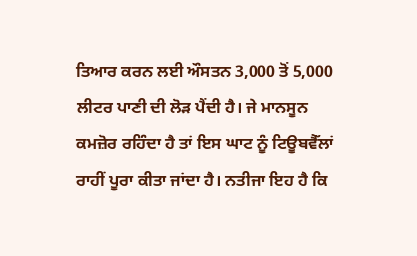ਤਿਆਰ ਕਰਨ ਲਈ ਔਸਤਨ 3,000 ਤੋਂ 5,000 ਲੀਟਰ ਪਾਣੀ ਦੀ ਲੋੜ ਪੈਂਦੀ ਹੈ। ਜੇ ਮਾਨਸੂਨ ਕਮਜ਼ੋਰ ਰਹਿੰਦਾ ਹੈ ਤਾਂ ਇਸ ਘਾਟ ਨੂੰ ਟਿਊਬਵੈੱਲਾਂ ਰਾਹੀਂ ਪੂਰਾ ਕੀਤਾ ਜਾਂਦਾ ਹੈ। ਨਤੀਜਾ ਇਹ ਹੈ ਕਿ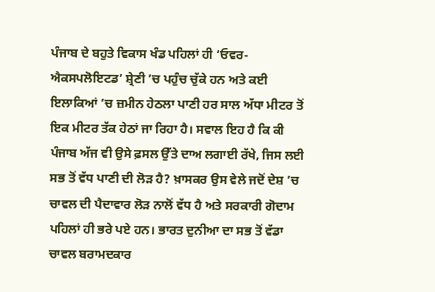ਪੰਜਾਬ ਦੇ ਬਹੁਤੇ ਵਿਕਾਸ ਖੰਡ ਪਹਿਲਾਂ ਹੀ ‘ਓਵਰ-ਐਕਸਪਲੋਇਟਡ’ ਸ਼੍ਰੇਣੀ ’ਚ ਪਹੁੰਚ ਚੁੱਕੇ ਹਨ ਅਤੇ ਕਈ ਇਲਾਕਿਆਂ ’ਚ ਜ਼ਮੀਨ ਹੇਠਲਾ ਪਾਣੀ ਹਰ ਸਾਲ ਅੱਧਾ ਮੀਟਰ ਤੋਂ ਇਕ ਮੀਟਰ ਤੱਕ ਹੇਠਾਂ ਜਾ ਰਿਹਾ ਹੈ। ਸਵਾਲ ਇਹ ਹੈ ਕਿ ਕੀ ਪੰਜਾਬ ਅੱਜ ਵੀ ਉਸੇ ਫ਼ਸਲ ਉੱਤੇ ਦਾਅ ਲਗਾਈ ਰੱਖੇ, ਜਿਸ ਲਈ ਸਭ ਤੋਂ ਵੱਧ ਪਾਣੀ ਦੀ ਲੋੜ ਹੈ? ਖ਼ਾਸਕਰ ਉਸ ਵੇਲੇ ਜਦੋਂ ਦੇਸ਼ ’ਚ ਚਾਵਲ ਦੀ ਪੈਦਾਵਾਰ ਲੋੜ ਨਾਲੋਂ ਵੱਧ ਹੈ ਅਤੇ ਸਰਕਾਰੀ ਗੋਦਾਮ ਪਹਿਲਾਂ ਹੀ ਭਰੇ ਪਏ ਹਨ। ਭਾਰਤ ਦੁਨੀਆ ਦਾ ਸਭ ਤੋਂ ਵੱਡਾ ਚਾਵਲ ਬਰਾਮਦਕਾਰ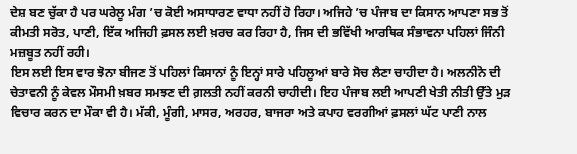ਦੇਸ਼ ਬਣ ਚੁੱਕਾ ਹੈ ਪਰ ਘਰੇਲੂ ਮੰਗ ’ਚ ਕੋਈ ਅਸਾਧਾਰਣ ਵਾਧਾ ਨਹੀਂ ਹੋ ਰਿਹਾ। ਅਜਿਹੇ ’ਚ ਪੰਜਾਬ ਦਾ ਕਿਸਾਨ ਆਪਣਾ ਸਭ ਤੋਂ ਕੀਮਤੀ ਸਰੋਤ, ਪਾਣੀ, ਇੱਕ ਅਜਿਹੀ ਫ਼ਸਲ ਲਈ ਖ਼ਰਚ ਕਰ ਰਿਹਾ ਹੈ, ਜਿਸ ਦੀ ਭਵਿੱਖੀ ਆਰਥਿਕ ਸੰਭਾਵਨਾ ਪਹਿਲਾਂ ਜਿੰਨੀ ਮਜ਼ਬੂਤ ਨਹੀਂ ਰਹੀ।
ਇਸ ਲਈ ਇਸ ਵਾਰ ਝੋਨਾ ਬੀਜਣ ਤੋਂ ਪਹਿਲਾਂ ਕਿਸਾਨਾਂ ਨੂੰ ਇਨ੍ਹਾਂ ਸਾਰੇ ਪਹਿਲੂਆਂ ਬਾਰੇ ਸੋਚ ਲੈਣਾ ਚਾਹੀਦਾ ਹੈ। ਅਲਨੀਨੋ ਦੀ ਚੇਤਾਵਨੀ ਨੂੰ ਕੇਵਲ ਮੌਸਮੀ ਖ਼ਬਰ ਸਮਝਣ ਦੀ ਗ਼ਲਤੀ ਨਹੀਂ ਕਰਨੀ ਚਾਹੀਦੀ। ਇਹ ਪੰਜਾਬ ਲਈ ਆਪਣੀ ਖੇਤੀ ਨੀਤੀ ਉੱਤੇ ਮੁੜ ਵਿਚਾਰ ਕਰਨ ਦਾ ਮੌਕਾ ਵੀ ਹੈ। ਮੱਕੀ, ਮੂੰਗੀ, ਮਾਸਰ, ਅਰਹਰ, ਬਾਜਰਾ ਅਤੇ ਕਪਾਹ ਵਰਗੀਆਂ ਫ਼ਸਲਾਂ ਘੱਟ ਪਾਣੀ ਨਾਲ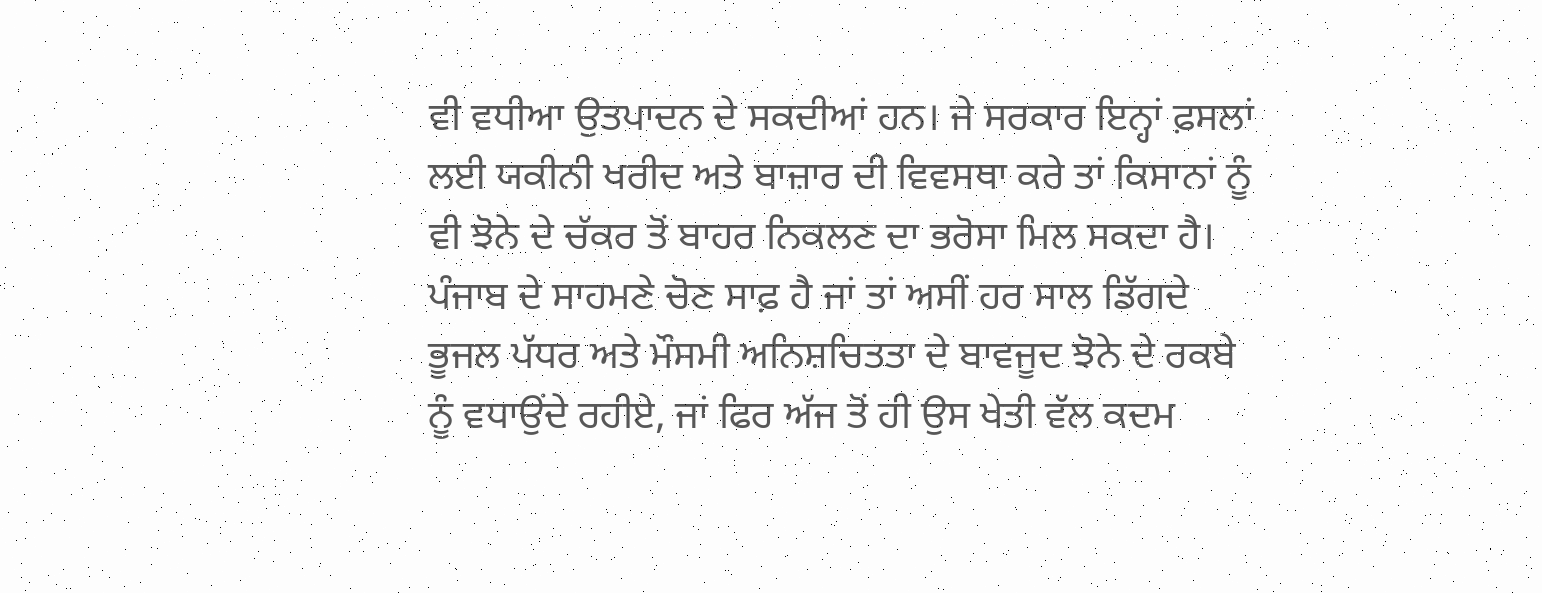ਵੀ ਵਧੀਆ ਉਤਪਾਦਨ ਦੇ ਸਕਦੀਆਂ ਹਨ। ਜੇ ਸਰਕਾਰ ਇਨ੍ਹਾਂ ਫ਼ਸਲਾਂ ਲਈ ਯਕੀਨੀ ਖਰੀਦ ਅਤੇ ਬਾਜ਼ਾਰ ਦੀ ਵਿਵਸਥਾ ਕਰੇ ਤਾਂ ਕਿਸਾਨਾਂ ਨੂੰ ਵੀ ਝੋਨੇ ਦੇ ਚੱਕਰ ਤੋਂ ਬਾਹਰ ਨਿਕਲਣ ਦਾ ਭਰੋਸਾ ਮਿਲ ਸਕਦਾ ਹੈ। ਪੰਜਾਬ ਦੇ ਸਾਹਮਣੇ ਚੋਣ ਸਾਫ਼ ਹੈ ਜਾਂ ਤਾਂ ਅਸੀਂ ਹਰ ਸਾਲ ਡਿੱਗਦੇ ਭੂਜਲ ਪੱਧਰ ਅਤੇ ਮੌਸਮੀ ਅਨਿਸ਼ਚਿਤਤਾ ਦੇ ਬਾਵਜੂਦ ਝੋਨੇ ਦੇ ਰਕਬੇ ਨੂੰ ਵਧਾਉਂਦੇ ਰਹੀਏ, ਜਾਂ ਫਿਰ ਅੱਜ ਤੋਂ ਹੀ ਉਸ ਖੇਤੀ ਵੱਲ ਕਦਮ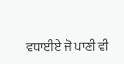ਵਧਾਈਏ ਜੋ ਪਾਣੀ ਵੀ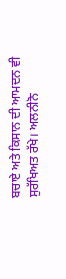ਬਚਾਏ ਅਤੇ ਕਿਸਾਨ ਦੀ ਆਮਦਨ ਵੀ ਸੁਰੱਖਿਅਤ ਰੱਖੇ। ਅਲਨੀਨੋ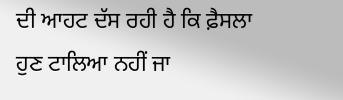ਦੀ ਆਹਟ ਦੱਸ ਰਹੀ ਹੈ ਕਿ ਫ਼ੈਸਲਾ ਹੁਣ ਟਾਲਿਆ ਨਹੀਂ ਜਾ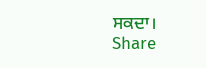ਸਕਦਾ।
Share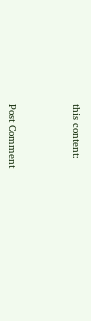this content:



Post Comment